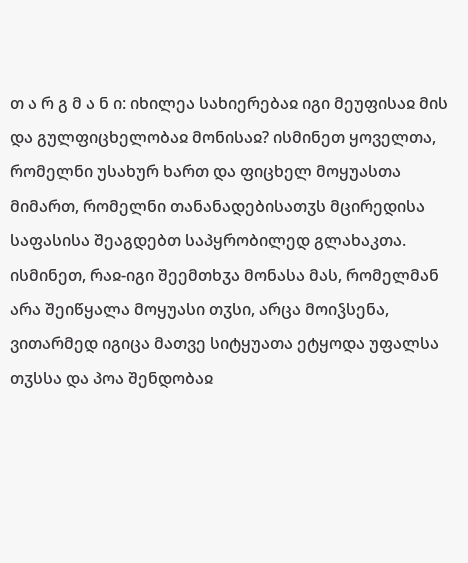თ ა რ გ მ ა ნ ი: იხილეა სახიერებაჲ იგი მეუფისაჲ მის და გულფიცხელობაჲ მონისაჲ? ისმინეთ ყოველთა, რომელნი უსახურ ხართ და ფიცხელ მოყუასთა მიმართ, რომელნი თანანადებისათჳს მცირედისა საფასისა შეაგდებთ საპყრობილედ გლახაკთა. ისმინეთ, რაჲ-იგი შეემთხჳა მონასა მას, რომელმან არა შეიწყალა მოყუასი თჳსი, არცა მოიჴსენა, ვითარმედ იგიცა მათვე სიტყუათა ეტყოდა უფალსა თჳსსა და პოა შენდობაჲ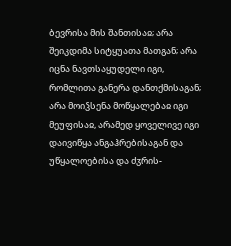ბევრისა მის შანთისაჲ; არა შეიკდიმა სიტყუათა მათგან; არა იცნა ნავთსაყუდელი იგი, რომლითა განერა დანთქმისაგან; არა მოიჴსენა მოწყალებაჲ იგი მეუფისაჲ, არამედ ყოველივე იგი დაივიწყა ანგაჰრებისაგან და უწყალოებისა და ძჳრის-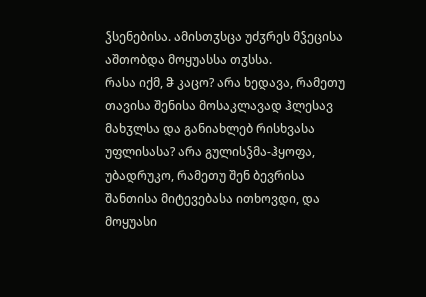ჴსენებისა. ამისთჳსცა უძჳრეს მჴეცისა აშთობდა მოყუასსა თჳსსა.
რასა იქმ, ჵ კაცო? არა ხედავა, რამეთუ თავისა შენისა მოსაკლავად ჰლესავ მახჳლსა და განიახლებ რისხვასა უფლისასა? არა გულისჴმა-ჰყოფა, უბადრუკო, რამეთუ შენ ბევრისა შანთისა მიტევებასა ითხოვდი, და მოყუასი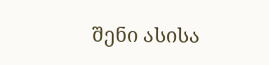შენი ასისა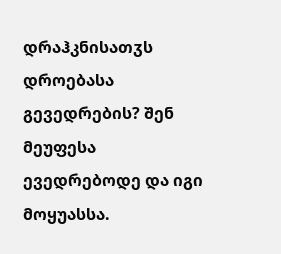დრაჰკნისათჳს დროებასა გევედრების? შენ მეუფესა ევედრებოდე და იგი მოყუასსა.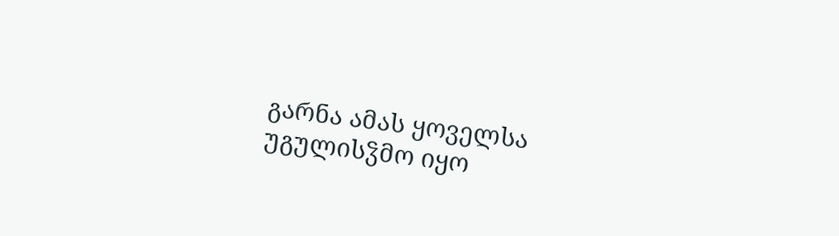გარნა ამას ყოველსა უგულისჴმო იყო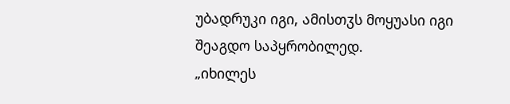უბადრუკი იგი, ამისთჳს მოყუასი იგი შეაგდო საპყრობილედ.
„იხილეს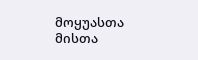მოყუასთა მისთა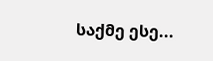საქმე ესე...